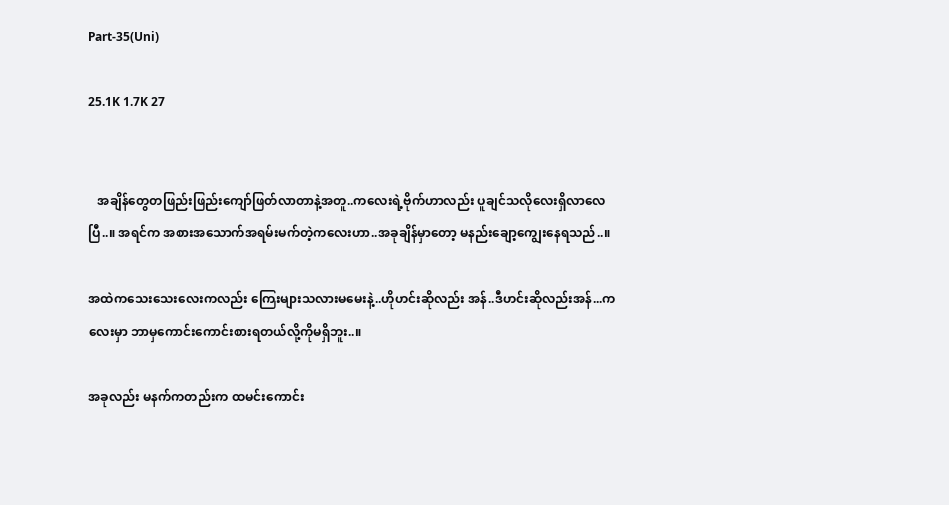Part-35(Uni)

25.1K 1.7K 27


   အချိန်တွေတဖြည်းဖြည်းကျော်ဖြတ်လာတာနဲ့အတူ..ကလေးရဲ့ဗိုက်ဟာလည်း ပူချင်သလိုလေးရှိလာလေပြီ..။ အရင်က အစားအသောက်အရမ်းမက်တဲ့ကလေးဟာ..အခုချိန်မှာတော့ မနည်းချော့ကျွေးနေရသည်..။

အထဲကသေးသေးလေးကလည်း ကြေးများသလားမမေးနဲ့..ဟိုဟင်းဆိုလည်း အန်..ဒီဟင်းဆိုလည်းအန်...ကလေးမှာ ဘာမှကောင်းကောင်းစားရတယ်လို့ကိုမရှိဘူး..။

အခုလည်း မနက်ကတည်းက ထမင်းကောင်း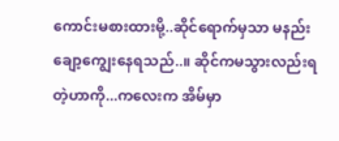ကောင်းမစားထားမို့..ဆိုင်ရောက်မှသာ မနည်းချော့ကျွေးနေရသည်..။ ဆိုင်ကမသွားလည်းရတဲ့ဟာကို...ကလေးက အိမ်မှာ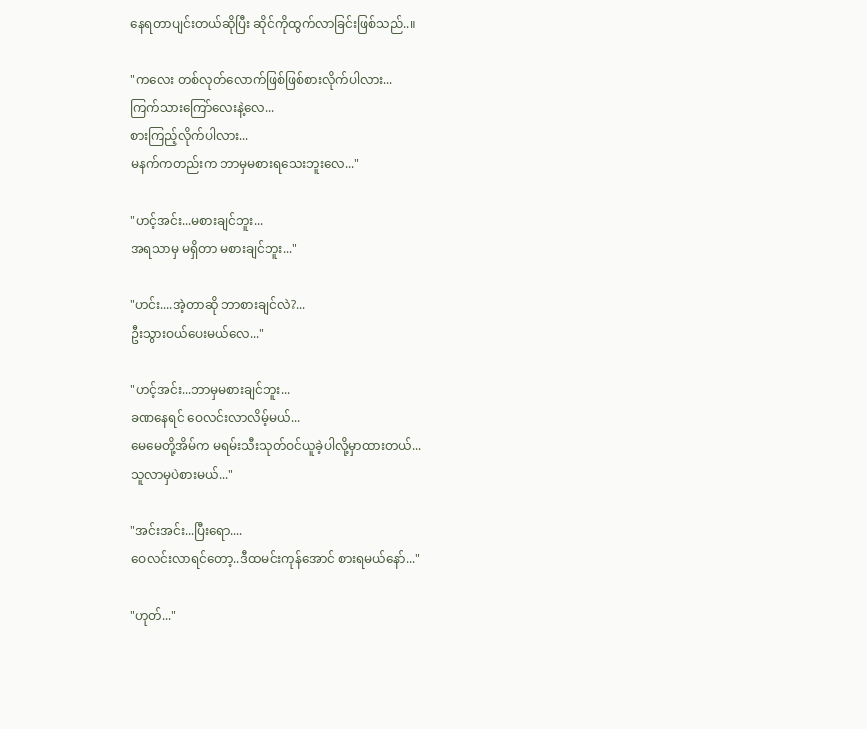နေရတာပျင်းတယ်ဆိုပြီး ဆိုင်ကိုထွက်လာခြင်းဖြစ်သည်..။

"ကလေး တစ်လုတ်လောက်ဖြစ်ဖြစ်စားလိုက်ပါလား...
ကြက်သားကြော်လေးနဲ့လေ...
စားကြည့်လိုက်ပါလား...
မနက်ကတည်းက ဘာမှမစားရသေးဘူးလေ..."

"ဟင့်အင်း...မစားချင်ဘူး...
အရသာမှ မရှိတာ မစားချင်ဘူး..."

"ဟင်း....အဲ့တာဆို ဘာစားချင်လဲ?...
ဦးသွားဝယ်ပေးမယ်လေ..."

"ဟင့်အင်း...ဘာမှမစားချင်ဘူး...
ခဏနေရင် ဝေလင်းလာလိမ့်မယ်...
မေမေတို့အိမ်က မရမ်းသီးသုတ်ဝင်ယူခဲ့ပါလို့မှာထားတယ်...
သူလာမှပဲစားမယ်..."

"အင်းအင်း...ပြီးရော....
ဝေလင်းလာရင်တော့..ဒီထမင်းကုန်အောင် စားရမယ်နော်..."

"ဟုတ်..."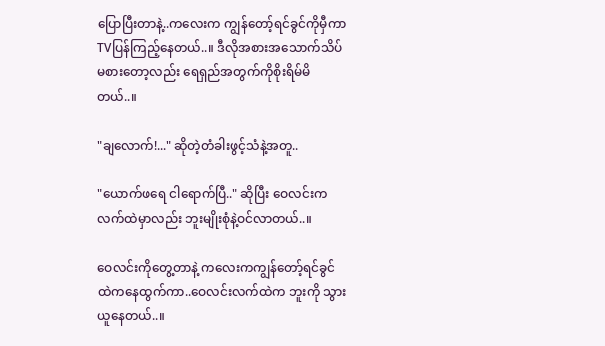ပြောပြီးတာနဲ့..ကလေးက ကျွန်တော့်ရင်ခွင်ကိုမှီကာ TVပြန်ကြည့်နေတယ်..။ ဒီလိုအစားအသောက်သိပ်မစားတော့လည်း ရေရှည်အတွက်ကိုစိုးရိမ်မိတယ်..။

"ချလောက်!..." ဆိုတဲ့တံခါးဖွင့်သံနဲ့အတူ..

"ယောက်ဖရေ ငါရောက်ပြီ.." ဆိုပြီး ဝေလင်းကလက်ထဲမှာလည်း ဘူးမျိုးစုံနဲ့ဝင်လာတယ်..။

ဝေလင်းကိုတွေ့တာနဲ့ ကလေးကကျွန်တော့်ရင်ခွင်ထဲကနေထွက်ကာ..ဝေလင်းလက်ထဲက ဘူးကို သွားယူနေတယ်..။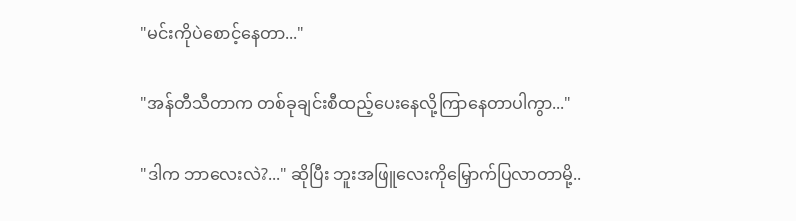"မင်းကိုပဲစောင့်နေတာ..."

"အန်တီသီတာက တစ်ခုချင်းစီထည့်ပေးနေလို့ကြာနေတာပါကွာ..."

"ဒါက ဘာလေးလဲ?..." ဆိုပြီး ဘူးအဖြူလေးကိုမြှောက်ပြလာတာမို့..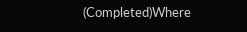(Completed)Where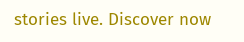stories live. Discover now